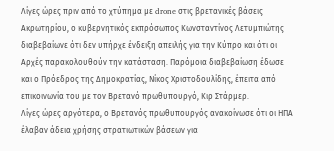Λίγες ώρες πριν από το χτύπημα με drone στις βρετανικές βάσεις Ακρωτηρίου, ο κυβερνητικός εκπρόσωπος Κωνσταντίνος Λετυμπιώτης διαβεβαίωνε ότι δεν υπήρχε ένδειξη απειλής για την Κύπρο και ότι οι Αρχές παρακολουθούν την κατάσταση. Παρόμοια διαβεβαίωση έδωσε και ο Πρόεδρος της Δημοκρατίας, Νίκος Χριστοδουλίδης, έπειτα από επικοινωνία του με τον Βρετανό πρωθυπουργό, Κιρ Στάρμερ.
Λίγες ώρες αργότερα, ο Βρετανός πρωθυπουργός ανακοίνωσε ότι οι ΗΠΑ έλαβαν άδεια χρήσης στρατιωτικών βάσεων για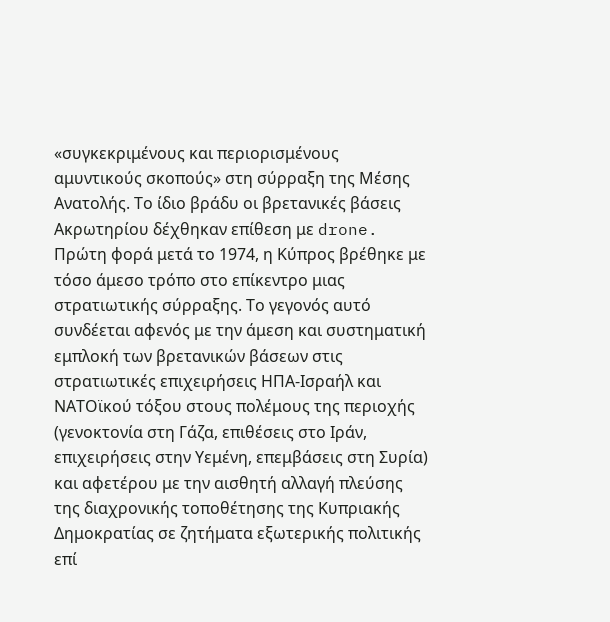«συγκεκριμένους και περιορισμένους αμυντικούς σκοπούς» στη σύρραξη της Μέσης Ανατολής. Το ίδιο βράδυ οι βρετανικές βάσεις Ακρωτηρίου δέχθηκαν επίθεση με drone.
Πρώτη φορά μετά το 1974, η Κύπρος βρέθηκε με τόσο άμεσο τρόπο στο επίκεντρο μιας στρατιωτικής σύρραξης. Το γεγονός αυτό συνδέεται αφενός με την άμεση και συστηματική εμπλοκή των βρετανικών βάσεων στις στρατιωτικές επιχειρήσεις ΗΠΑ-Ισραήλ και ΝΑΤΟϊκού τόξου στους πολέμους της περιοχής (γενοκτονία στη Γάζα, επιθέσεις στο Ιράν, επιχειρήσεις στην Υεμένη, επεμβάσεις στη Συρία) και αφετέρου με την αισθητή αλλαγή πλεύσης της διαχρονικής τοποθέτησης της Κυπριακής Δημοκρατίας σε ζητήματα εξωτερικής πολιτικής επί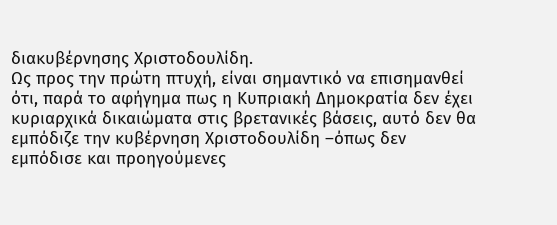διακυβέρνησης Χριστοδουλίδη.
Ως προς την πρώτη πτυχή, είναι σημαντικό να επισημανθεί ότι, παρά το αφήγημα πως η Κυπριακή Δημοκρατία δεν έχει κυριαρχικά δικαιώματα στις βρετανικές βάσεις, αυτό δεν θα εμπόδιζε την κυβέρνηση Χριστοδουλίδη –όπως δεν εμπόδισε και προηγούμενες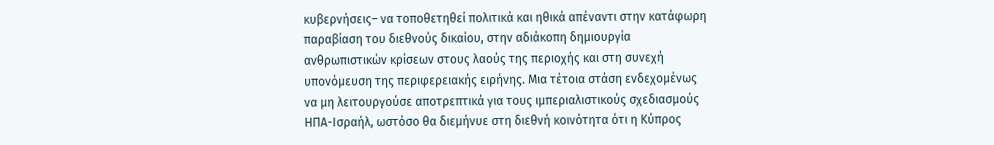κυβερνήσεις– να τοποθετηθεί πολιτικά και ηθικά απέναντι στην κατάφωρη παραβίαση του διεθνούς δικαίου, στην αδιάκοπη δημιουργία ανθρωπιστικών κρίσεων στους λαούς της περιοχής και στη συνεχή υπονόμευση της περιφερειακής ειρήνης. Μια τέτοια στάση ενδεχομένως να μη λειτουργούσε αποτρεπτικά για τους ιμπεριαλιστικούς σχεδιασμούς ΗΠΑ-Ισραήλ, ωστόσο θα διεμήνυε στη διεθνή κοινότητα ότι η Κύπρος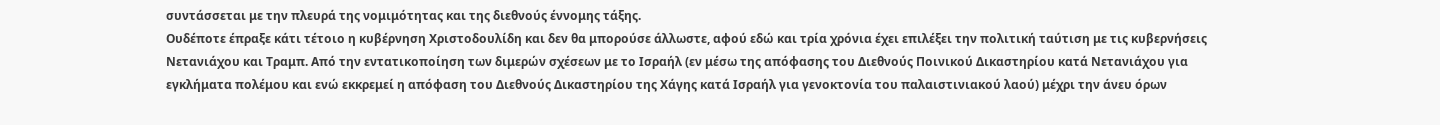συντάσσεται με την πλευρά της νομιμότητας και της διεθνούς έννομης τάξης.
Ουδέποτε έπραξε κάτι τέτοιο η κυβέρνηση Χριστοδουλίδη και δεν θα μπορούσε άλλωστε, αφού εδώ και τρία χρόνια έχει επιλέξει την πολιτική ταύτιση με τις κυβερνήσεις Νετανιάχου και Τραμπ. Από την εντατικοποίηση των διμερών σχέσεων με το Ισραήλ (εν μέσω της απόφασης του Διεθνούς Ποινικού Δικαστηρίου κατά Νετανιάχου για εγκλήματα πολέμου και ενώ εκκρεμεί η απόφαση του Διεθνούς Δικαστηρίου της Χάγης κατά Ισραήλ για γενοκτονία του παλαιστινιακού λαού) μέχρι την άνευ όρων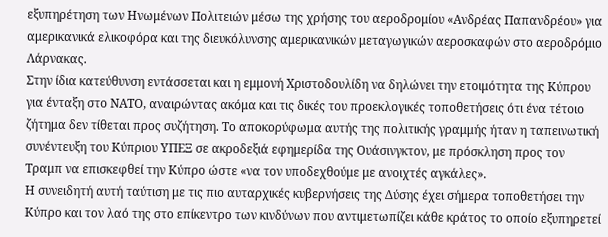εξυπηρέτηση των Ηνωμένων Πολιτειών μέσω της χρήσης του αεροδρομίου «Ανδρέας Παπανδρέου» για αμερικανικά ελικοφόρα και της διευκόλυνσης αμερικανικών μεταγωγικών αεροσκαφών στο αεροδρόμιο Λάρνακας.
Στην ίδια κατεύθυνση εντάσσεται και η εμμονή Χριστοδουλίδη να δηλώνει την ετοιμότητα της Κύπρου για ένταξη στο ΝΑΤΟ, αναιρώντας ακόμα και τις δικές του προεκλογικές τοποθετήσεις ότι ένα τέτοιο ζήτημα δεν τίθεται προς συζήτηση. Το αποκορύφωμα αυτής της πολιτικής γραμμής ήταν η ταπεινωτική συνέντευξη του Κύπριου ΥΠΕΞ σε ακροδεξιά εφημερίδα της Ουάσινγκτον, με πρόσκληση προς τον Τραμπ να επισκεφθεί την Κύπρο ώστε «να τον υποδεχθούμε με ανοιχτές αγκάλες».
Η συνειδητή αυτή ταύτιση με τις πιο αυταρχικές κυβερνήσεις της Δύσης έχει σήμερα τοποθετήσει την Κύπρο και τον λαό της στο επίκεντρο των κινδύνων που αντιμετωπίζει κάθε κράτος το οποίο εξυπηρετεί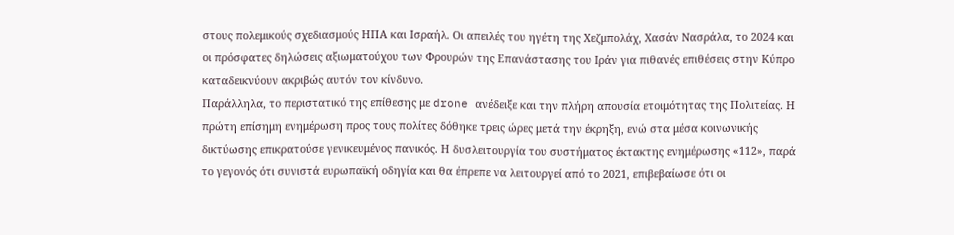στους πολεμικούς σχεδιασμούς ΗΠΑ και Ισραήλ. Οι απειλές του ηγέτη της Χεζμπολάχ, Χασάν Νασράλα, το 2024 και οι πρόσφατες δηλώσεις αξιωματούχου των Φρουρών της Επανάστασης του Ιράν για πιθανές επιθέσεις στην Κύπρο καταδεικνύουν ακριβώς αυτόν τον κίνδυνο.
Παράλληλα, το περιστατικό της επίθεσης με drone ανέδειξε και την πλήρη απουσία ετοιμότητας της Πολιτείας. Η πρώτη επίσημη ενημέρωση προς τους πολίτες δόθηκε τρεις ώρες μετά την έκρηξη, ενώ στα μέσα κοινωνικής δικτύωσης επικρατούσε γενικευμένος πανικός. Η δυσλειτουργία του συστήματος έκτακτης ενημέρωσης «112», παρά το γεγονός ότι συνιστά ευρωπαϊκή οδηγία και θα έπρεπε να λειτουργεί από το 2021, επιβεβαίωσε ότι οι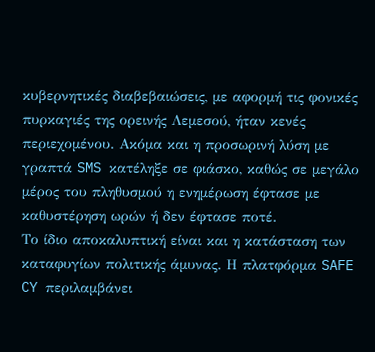κυβερνητικές διαβεβαιώσεις, με αφορμή τις φονικές πυρκαγιές της ορεινής Λεμεσού, ήταν κενές περιεχομένου. Ακόμα και η προσωρινή λύση με γραπτά SMS κατέληξε σε φιάσκο, καθώς σε μεγάλο μέρος του πληθυσμού η ενημέρωση έφτασε με καθυστέρηση ωρών ή δεν έφτασε ποτέ.
Το ίδιο αποκαλυπτική είναι και η κατάσταση των καταφυγίων πολιτικής άμυνας. Η πλατφόρμα SAFE CY περιλαμβάνει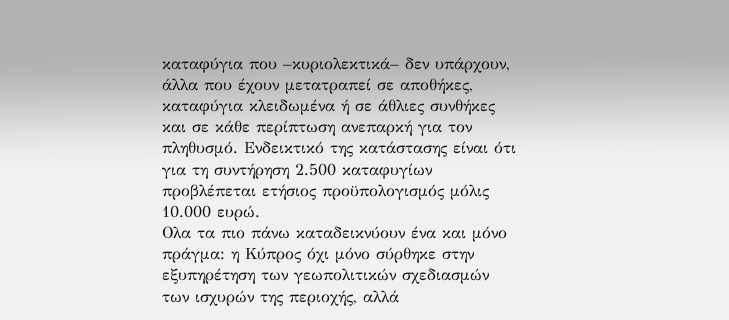καταφύγια που –κυριολεκτικά– δεν υπάρχουν, άλλα που έχουν μετατραπεί σε αποθήκες, καταφύγια κλειδωμένα ή σε άθλιες συνθήκες και σε κάθε περίπτωση ανεπαρκή για τον πληθυσμό. Ενδεικτικό της κατάστασης είναι ότι για τη συντήρηση 2.500 καταφυγίων προβλέπεται ετήσιος προϋπολογισμός μόλις 10.000 ευρώ.
Ολα τα πιο πάνω καταδεικνύουν ένα και μόνο πράγμα: η Κύπρος όχι μόνο σύρθηκε στην εξυπηρέτηση των γεωπολιτικών σχεδιασμών των ισχυρών της περιοχής, αλλά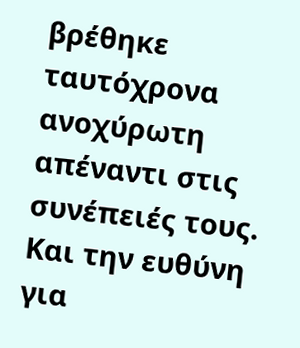βρέθηκε ταυτόχρονα ανοχύρωτη απέναντι στις συνέπειές τους. Και την ευθύνη για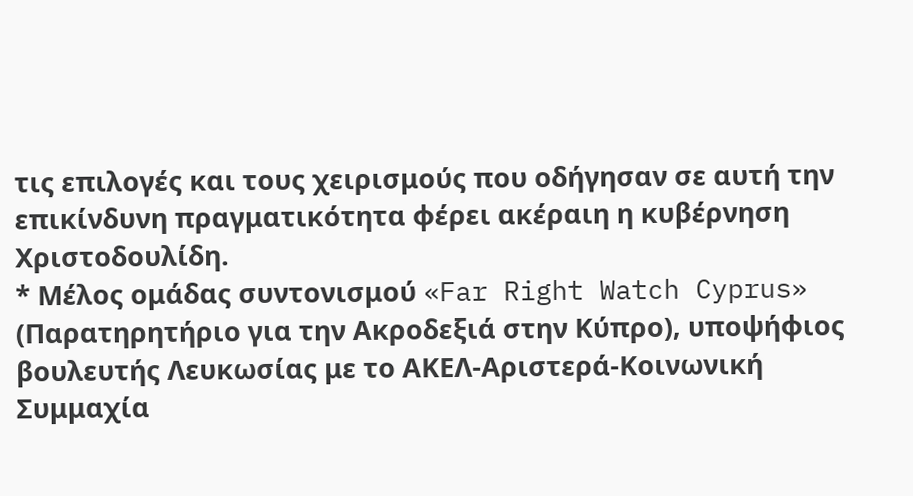τις επιλογές και τους χειρισμούς που οδήγησαν σε αυτή την επικίνδυνη πραγματικότητα φέρει ακέραιη η κυβέρνηση Χριστοδουλίδη.
* Μέλος ομάδας συντονισμού «Far Right Watch Cyprus» (Παρατηρητήριο για την Ακροδεξιά στην Κύπρο), υποψήφιος βουλευτής Λευκωσίας με το ΑΚΕΛ-Αριστερά-Κοινωνική Συμμαχία